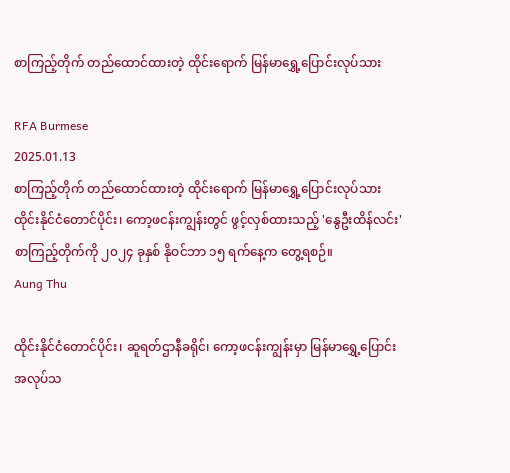စာကြည့်တိုက် တည်ထောင်ထားတဲ့ ထိုင်းရောက် မြန်မာရွှေ့ပြောင်းလုပ်သား

RFA Burmese
2025.01.13
စာကြည့်တိုက် တည်ထောင်ထားတဲ့ ထိုင်းရောက် မြန်မာရွှေ့ပြောင်းလုပ်သား ထိုင်းနိုင်ငံတောင်ပိုင်း၊ ကော့ဖငန်းကျွန်းတွင် ဖွင့်လှစ်ထားသည့် 'နွေဦးထိန်လင်း' စာကြည့်တိုက်ကို ၂၀၂၄ ခုနှစ် နိုဝင်ဘာ ၁၅ ရက်နေ့က တွေ့ရစဉ်။
Aung Thu

ထိုင်းနိုင်ငံတောင်ပိုင်း၊ ဆူရတ်ဌာနီခရိုင်၊ ကော့ဖငန်းကျွန်းမှာ မြန်မာရွှေ့ပြောင်းအလုပ်သ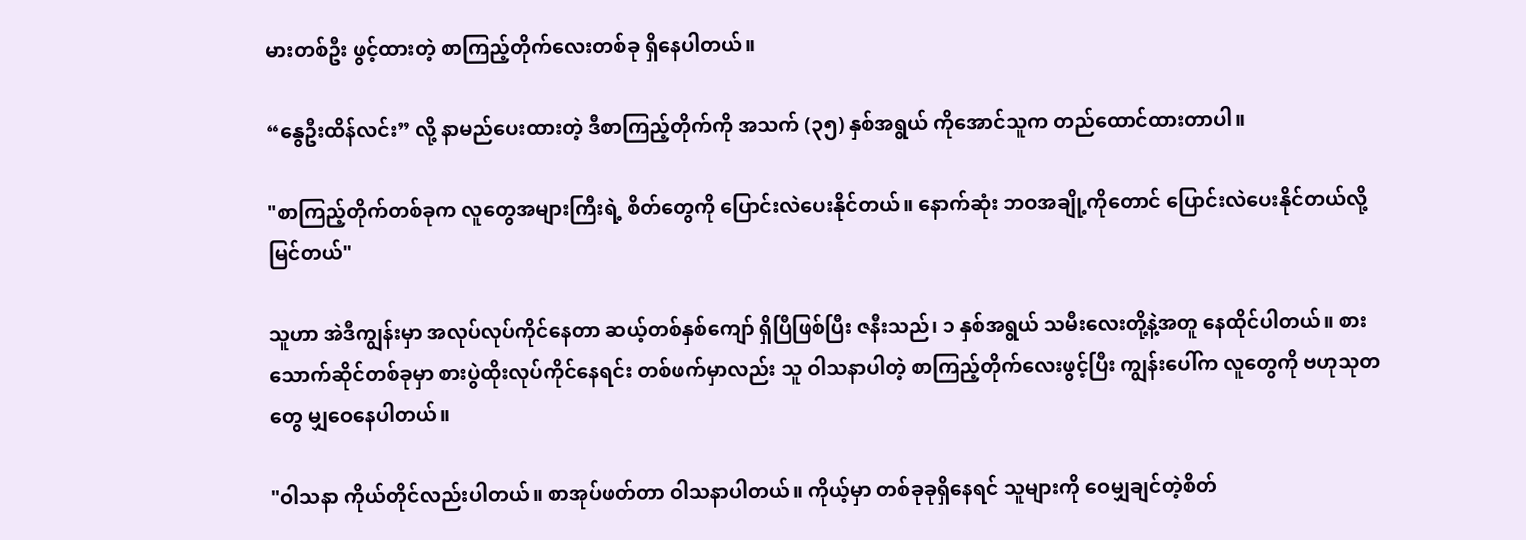မားတစ်ဦး ဖွင့်ထားတဲ့ စာကြည့်တိုက်လေးတစ်ခု ရှိနေပါတယ်။

“နွေဦးထိန်လင်း” လို့ နာမည်ပေးထားတဲ့ ဒီစာကြည့်တိုက်ကို အသက် (၃၅) နှစ်အရွယ် ကိုအောင်သူက တည်ထောင်ထားတာပါ။

"စာကြည့်တိုက်တစ်ခုက လူတွေအများကြီးရဲ့ စိတ်တွေကို ပြောင်းလဲပေးနိုင်တယ်။ နောက်ဆုံး ဘဝအချို့ကိုတောင် ပြောင်းလဲပေးနိုင်တယ်လို့မြင်တယ်"

သူဟာ အဲဒီကျွန်းမှာ အလုပ်လုပ်ကိုင်နေတာ ဆယ့်တစ်နှစ်ကျော် ရှိပြီဖြစ်ပြီး ဇနီးသည်၊ ၁ နှစ်အရွယ် သမီးလေးတို့နဲ့အတူ နေထိုင်ပါတယ်။ စားသောက်ဆိုင်တစ်ခုမှာ စားပွဲထိုးလုပ်ကိုင်နေရင်း တစ်ဖက်မှာလည်း သူ ဝါသနာပါတဲ့ စာကြည့်တိုက်လေးဖွင့်ပြီး ကျွန်းပေါ်က လူတွေကို ဗဟုသုတတွေ မျှဝေနေပါတယ်။

"ဝါသနာ ကိုယ်တိုင်လည်းပါတယ်။ စာအုပ်ဖတ်တာ ဝါသနာပါတယ်။ ကိုယ့်မှာ တစ်ခုခုရှိနေရင် သူများကို ဝေမျှချင်တဲ့စိတ်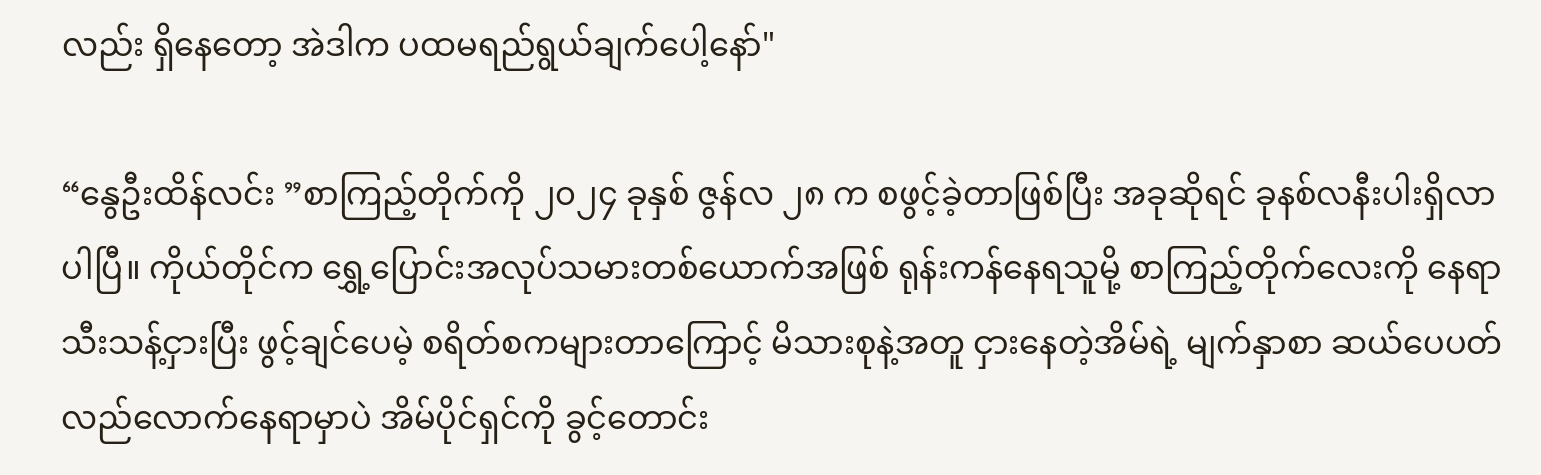လည်း ရှိနေတော့ အဲဒါက ပထမရည်ရွယ်ချက်ပေါ့နော်"

“နွေဦးထိန်လင်း ”စာကြည့်တိုက်ကို ၂၀၂၄ ခုနှစ် ဇွန်လ ၂၈ က စဖွင့်ခဲ့တာဖြစ်ပြီး အခုဆိုရင် ခုနစ်လနီးပါးရှိလာပါပြီ။ ကိုယ်တိုင်က ရွှေ့ပြောင်းအလုပ်သမားတစ်ယောက်အဖြစ် ရုန်းကန်နေရသူမို့ စာကြည့်တိုက်လေးကို နေရာသီးသန့်ငှားပြီး ဖွင့်ချင်ပေမဲ့ စရိတ်စကများတာကြောင့် မိသားစုနဲ့အတူ ငှားနေတဲ့အိမ်ရဲ့ မျက်နှာစာ ဆယ်ပေပတ်လည်လောက်နေရာမှာပဲ အိမ်ပိုင်ရှင်ကို ခွင့်တောင်း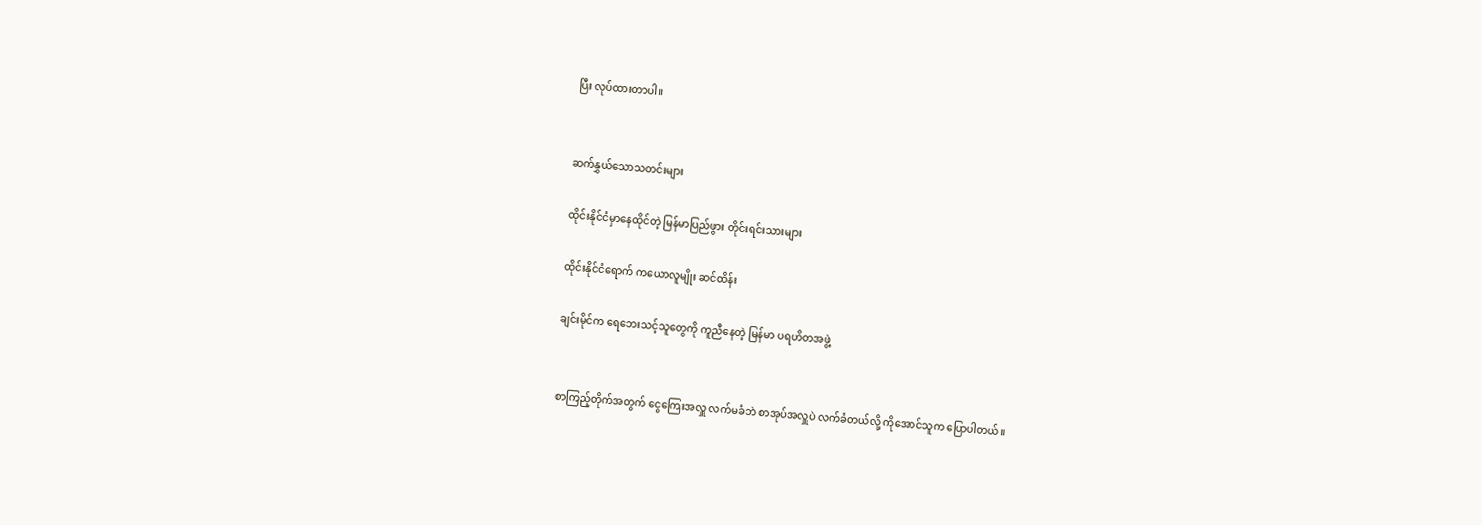ပြီး လုပ်ထားတာပါ။


ဆက်နွှယ်သောသတင်းများ

ထိုင်းနိုင်ငံမှာနေထိုင်တဲ့ မြန်မာပြည်ဖွား တိုင်းရင်းသားများ

ထိုင်းနိုင်ငံရောက် ကယောလူမျိုး ဆင်ထိန်း

ချင်းမိုင်က ရေဘေးသင့်သူတွေကို ကူညီနေတဲ့ မြန်မာ ပရဟိတအဖွဲ့


စာကြည့်တိုက်အတွက် ငွေကြေးအလှူ လက်မခံဘဲ စာအုပ်အလှူပဲ လက်ခံတယ်လို့ ကိုအောင်သူက ပြောပါတယ်။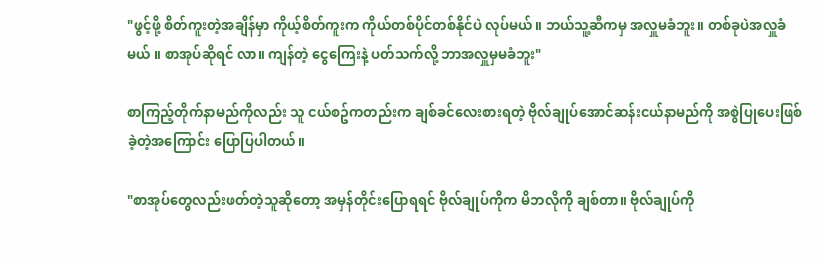"ဖွင့်ဖို့ စိတ်ကူးတဲ့အချိန်မှာ ကိုယ့်စိတ်ကူးက ကိုယ်တစ်ပိုင်တစ်နိုင်ပဲ လုပ်မယ်။ ဘယ်သူ့ဆီကမှ အလှူမခံဘူး။ တစ်ခုပဲအလှူခံမယ် ။ စာအုပ်ဆိုရင် လာ။ ကျန်တဲ့ ငွေကြေးနဲ့ ပတ်သက်လို့ ဘာအလှူမှမခံဘူး"

စာကြည့်တိုက်နာမည်ကိုလည်း သူ ငယ်စဥ်ကတည်းက ချစ်ခင်လေးစားရတဲ့ ဗိုလ်ချုပ်အောင်ဆန်းငယ်နာမည်ကို အစွဲပြုပေးဖြစ်ခဲ့တဲ့အကြောင်း ပြောပြပါတယ်။

"စာအုပ်တွေလည်းဖတ်တဲ့သူဆိုတော့ အမှန်တိုင်းပြောရရင် ဗိုလ်ချုပ်ကိုက မိဘလိုကို ချစ်တာ။ ဗိုလ်ချုပ်ကို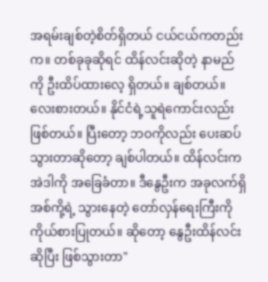အရမ်းချစ်တဲ့စိတ်ရှိတယ် ငယ်ငယ်ကတည်းက။ တစ်ခုခုဆိုရင် ထိန်လင်းဆိုတဲ့ နာမည်ကို ဦးထိပ်ထားလေ့ ရှိတယ်။ ချစ်တယ်။ လေးစားတယ်။ နိုင်ငံရဲ့သူရဲကောင်းလည်းဖြစ်တယ်။ ပြီးတော့ ဘဝကိုလည်း ပေးဆပ်သွားတာဆိုတော့ ချစ်ပါတယ်။ ထိန်လင်းက အဲဒါကို အခြေခံတာ။ ဒီနွေဦးက အခုလက်ရှိ အစ်ကို့ရဲ့ သွားနေတဲ့ တော်လှန်ရေးကြီးကို ကိုယ်စားပြုတယ်။ ဆိုတော့ နွေဦးထိန်လင်းဆိုပြီး ဖြစ်သွားတာ"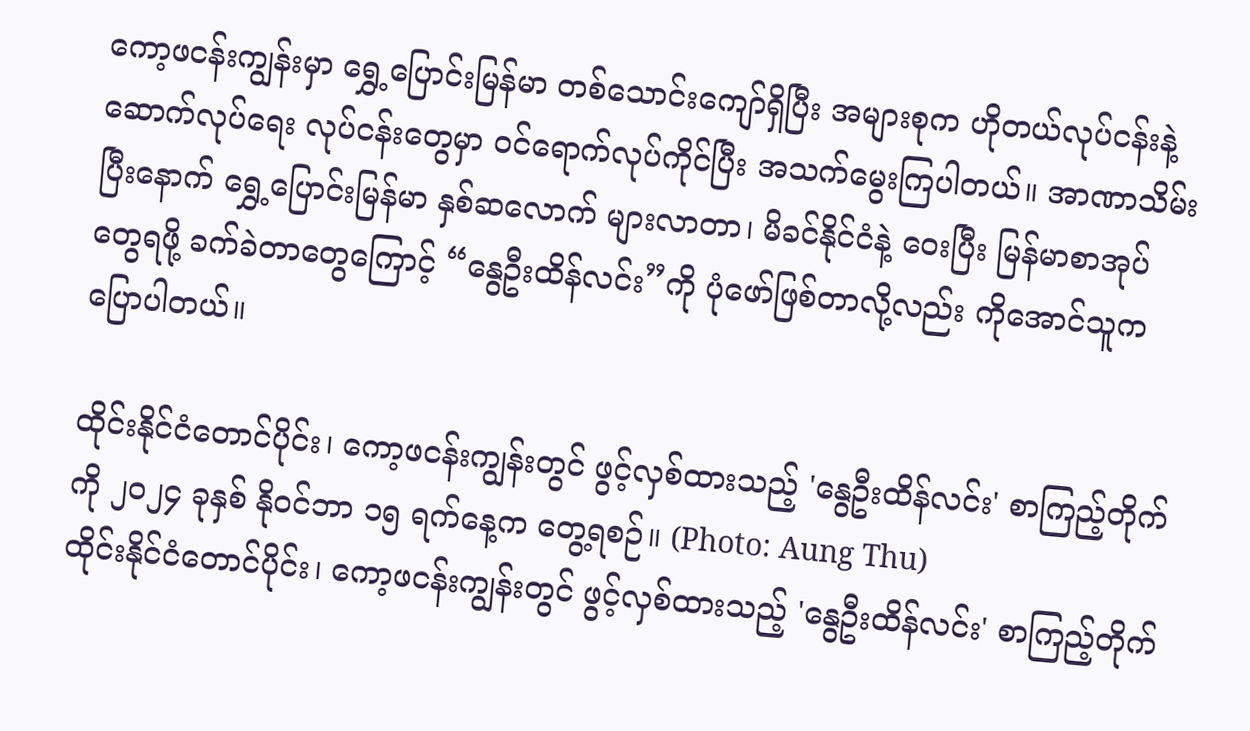ကော့ဖငန်းကျွန်းမှာ ရွှေ့ပြောင်းမြန်မာ တစ်သောင်းကျော်ရှိပြီး အများစုက ဟိုတယ်လုပ်ငန်းနဲ့ ဆောက်လုပ်ရေး လုပ်ငန်းတွေမှာ ဝင်ရောက်လုပ်ကိုင်ပြီး အသက်မွေးကြပါတယ်။ အာဏာသိမ်းပြီးနောက် ရွှေ့ပြောင်းမြန်မာ နှစ်ဆလောက် များလာတာ၊ မိခင်နိုင်ငံနဲ့ ဝေးပြီး မြန်မာစာအုပ်တွေရဖို့ ခက်ခဲတာတွေကြောင့် “နွေဦးထိန်လင်း”ကို ပုံဖော်ဖြစ်တာလို့လည်း ကိုအောင်သူက ပြောပါတယ်။

ထိုင်းနိုင်ငံတောင်ပိုင်း၊ ကော့ဖငန်းကျွန်းတွင် ဖွင့်လှစ်ထားသည့် 'နွေဦးထိန်လင်း' စာကြည့်တိုက်ကို ၂၀၂၄ ခုနှစ် နိုဝင်ဘာ ၁၅ ရက်နေ့က တွေ့ရစဉ်။ (Photo: Aung Thu)
ထိုင်းနိုင်ငံတောင်ပိုင်း၊ ကော့ဖငန်းကျွန်းတွင် ဖွင့်လှစ်ထားသည့် 'နွေဦးထိန်လင်း' စာကြည့်တိုက်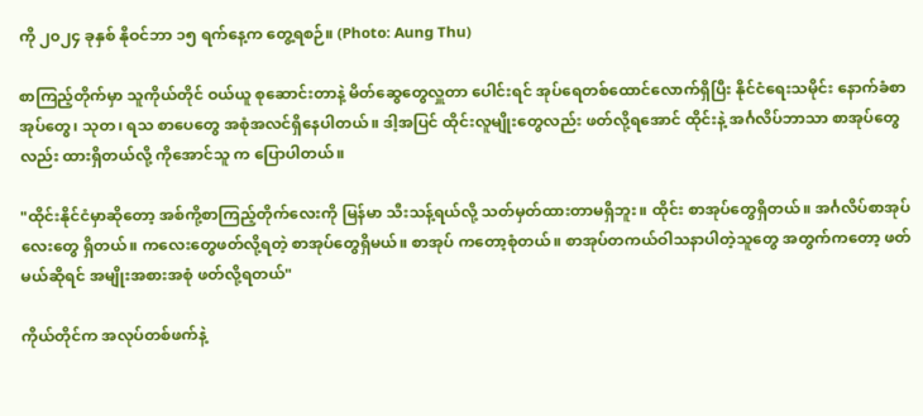ကို ၂၀၂၄ ခုနှစ် နိုဝင်ဘာ ၁၅ ရက်နေ့က တွေ့ရစဉ်။ (Photo: Aung Thu)

စာကြည့်တိုက်မှာ သူကိုယ်တိုင် ဝယ်ယူ စုဆောင်းတာနဲ့ မိတ်ဆွေတွေလှူတာ ပေါင်းရင် အုပ်ရေတစ်ထောင်လောက်ရှိပြီး နိုင်ငံရေးသမိုင်း နောက်ခံစာအုပ်တွေ၊ သုတ၊ ရသ စာပေတွေ အစုံအလင်ရှိနေပါတယ်။ ဒါ့အပြင် ထိုင်းလူမျိုးတွေလည်း ဖတ်လို့ရအောင် ထိုင်းနဲ့ အင်္ဂလိပ်ဘာသာ စာအုပ်တွေလည်း ထားရှိတယ်လို့ ကိုအောင်သူ က ပြောပါတယ်။

"ထိုင်းနိုင်ငံမှာဆိုတော့ အစ်ကို့စာကြည့်တိုက်လေးကို မြန်မာ သီးသန့်ရယ်လို့ သတ်မှတ်ထားတာမရှိဘူး။ ထိုင်း စာအုပ်တွေရှိတယ်။ အင်္ဂလိပ်စာအုပ်လေးတွေ ရှိတယ်။ ကလေးတွေဖတ်လို့ရတဲ့ စာအုပ်တွေရှိမယ်။ စာအုပ် ကတော့စုံတယ်။ စာအုပ်တကယ်ဝါသနာပါတဲ့သူတွေ အတွက်ကတော့ ဖတ်မယ်ဆိုရင် အမျိုးအစားအစုံ ဖတ်လို့ရတယ်"

ကိုယ်တိုင်က အလုပ်တစ်ဖက်နဲ့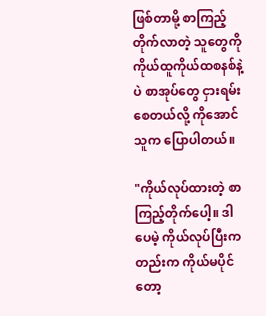ဖြစ်တာမို့ စာကြည့်တိုက်လာတဲ့ သူတွေကို ကိုယ်ထူကိုယ်ထစနစ်နဲ့ပဲ စာအုပ်တွေ ငှားရမ်းစေတယ်လို့ ကိုအောင်သူက ပြောပါတယ်။

"ကိုယ်လုပ်ထားတဲ့ စာကြည့်တိုက်ပေါ့။ ဒါပေမဲ့ ကိုယ်လုပ်ပြီးကတည်းက ကိုယ်မပိုင်တော့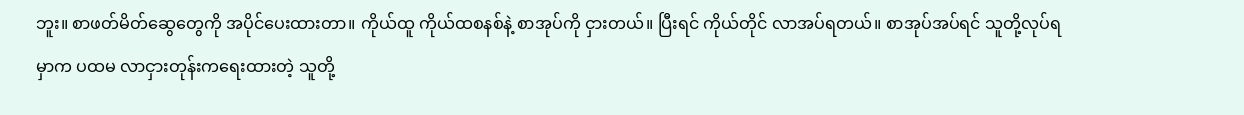ဘူး။ စာဖတ်မိတ်ဆွေတွေကို အပိုင်ပေးထားတာ။ ကိုယ်ထူ ကိုယ်ထစနစ်နဲ့ စာအုပ်ကို ငှားတယ်။ ပြီးရင် ကိုယ်တိုင် လာအပ်ရတယ်။ စာအုပ်အပ်ရင် သူတို့လုပ်ရမှာက ပထမ လာငှားတုန်းကရေးထားတဲ့ သူတို့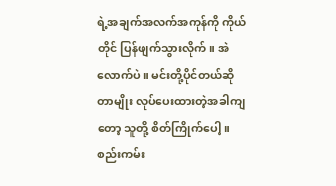ရဲ့အချက်အလက်အကုန်ကို ကိုယ်တိုင် ပြန်ဖျက်သွားလိုက်။ အဲလောက်ပဲ။ မင်းတို့ပိုင်တယ်ဆိုတာမျိုး လုပ်ပေးထားတဲ့အခါကျတော့ သူတို့ စိတ်ကြိုက်ပေါ့။ စည်းကမ်း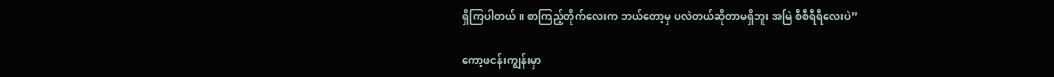ရှိကြပါတယ်။ စာကြည့်တိုက်လေးက ဘယ်တော့မှ ပလဲတယ်ဆိုတာမရှိဘူး အမြဲ စီစီရီရီလေးပဲ”

ကော့ဖငန်းကျွန်းမှာ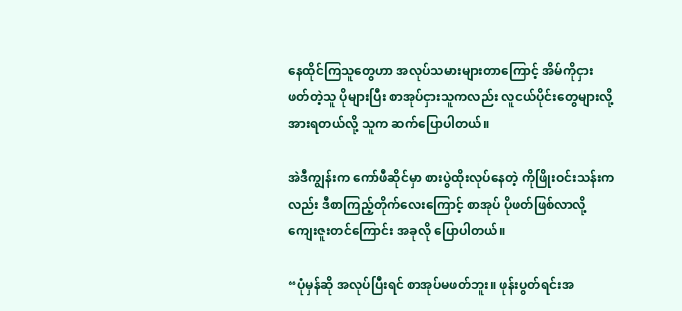နေထိုင်ကြသူတွေဟာ အလုပ်သမားများတာကြောင့် အိမ်ကိုငှားဖတ်တဲ့သူ ပိုများပြီး စာအုပ်ငှားသူကလည်း လူငယ်ပိုင်းတွေများလို့ အားရတယ်လို့ သူက ဆက်ပြောပါတယ်။

အဲဒီကျွန်းက ကော်ဖီဆိုင်မှာ စားပွဲထိုးလုပ်နေတဲ့ ကိုဖြိုးဝင်းသန်းကလည်း ဒီစာကြည့်တိုက်လေးကြောင့် စာအုပ် ပိုဖတ်ဖြစ်လာလို့ ကျေးဇူးတင်ကြောင်း အခုလို ပြောပါတယ်။

“ပုံမှန်ဆို အလုပ်ပြီးရင် စာအုပ်မဖတ်ဘူး။ ဖုန်းပွတ်ရင်းအ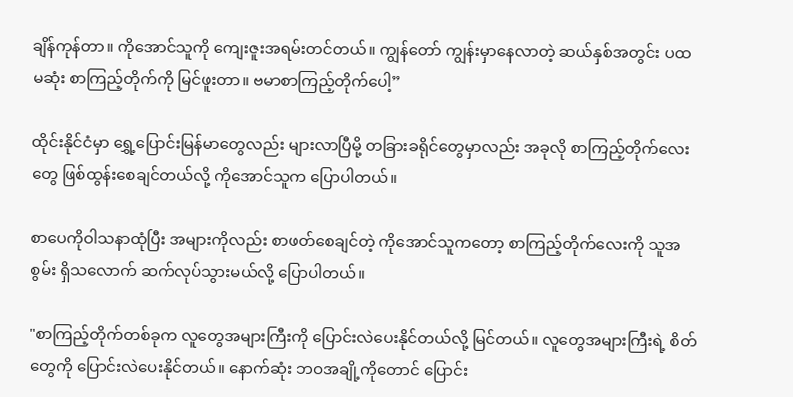ချိန်ကုန်တာ။ ကိုအောင်သူကို ကျေးဇူးအရမ်းတင်တယ်။ ကျွန်တော် ကျွန်းမှာနေလာတဲ့ ဆယ်နှစ်အတွင်း ပထမဆုံး စာကြည့်တိုက်ကို မြင်ဖူးတာ။ ဗမာစာကြည့်တိုက်ပေါ့”

ထိုင်းနိုင်ငံမှာ ရွှေ့ပြောင်းမြန်မာတွေလည်း များလာပြီမို့ တခြားခရိုင်တွေမှာလည်း အခုလို စာကြည့်တိုက်လေး တွေ ဖြစ်ထွန်းစေချင်တယ်လို့ ကိုအောင်သူက ပြောပါတယ်။

စာပေကိုဝါသနာထုံပြီး အများကိုလည်း စာဖတ်စေချင်တဲ့ ကိုအောင်သူကတော့ စာကြည့်တိုက်လေးကို သူအစွမ်း ရှိသလောက် ဆက်လုပ်သွားမယ်လို့ ပြောပါတယ်။

"စာကြည့်တိုက်တစ်ခုက လူတွေအများကြီးကို ပြောင်းလဲပေးနိုင်တယ်လို့ မြင်တယ်။ လူတွေအများကြီးရဲ့ စိတ်တွေကို ပြောင်းလဲပေးနိုင်တယ်။ နောက်ဆုံး ဘဝအချို့ကိုတောင် ပြောင်း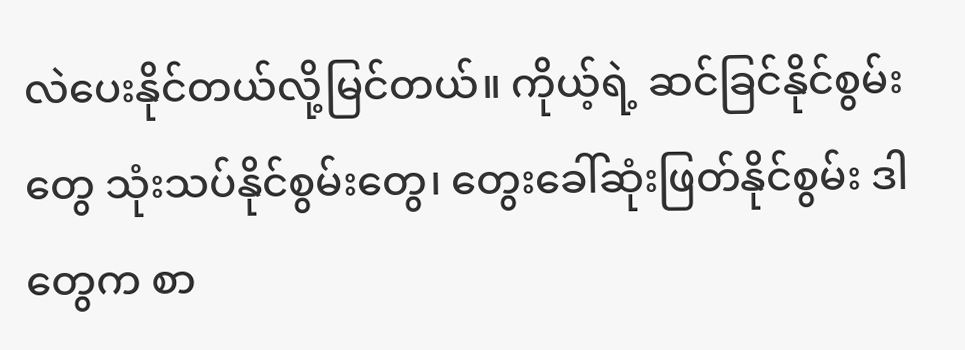လဲပေးနိုင်တယ်လို့မြင်တယ်။ ကိုယ့်ရဲ့ ဆင်ခြင်နိုင်စွမ်းတွေ သုံးသပ်နိုင်စွမ်းတွေ၊ တွေးခေါ်ဆုံးဖြတ်နိုင်စွမ်း ဒါတွေက စာ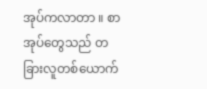အုပ်ကလာတာ ။ စာအုပ်တွေသည် တခြားလူတစ်ယောက်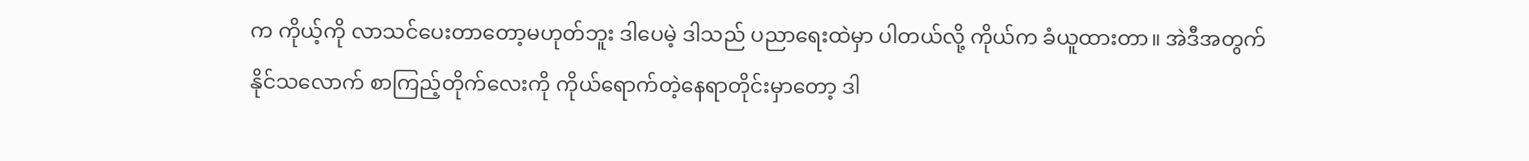က ကိုယ့်ကို လာသင်ပေးတာတော့မဟုတ်ဘူး ဒါပေမဲ့ ဒါသည် ပညာရေးထဲမှာ ပါတယ်လို့ ကိုယ်က ခံယူထားတာ။ အဲဒီအတွက် နိုင်သလောက် စာကြည့်တိုက်လေးကို ကိုယ်ရောက်တဲ့နေရာတိုင်းမှာတော့ ဒါ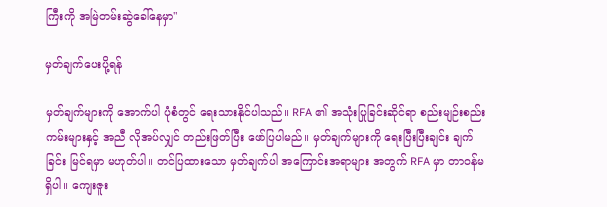ကြီးကို အမြဲတမ်းဆွဲခေါ်နေမှာ"

မှတ်ချက်ပေးပို့ရန်

မှတ်ချက်များကို အောက်ပါ ပုံစံတွင် ရေးသားနိုင်ပါသည်။ RFA ၏ အသုံးပြုခြင်းဆိုင်ရာ စည်းမျဉ်းစည်းကမ်းများနှင့် အညီ လိုအပ်လျှင် တည်းဖြတ်ပြီး ဖော်ပြပါမည်။ မှတ်ချက်များကို ရေးပြီးပြီးချင်း ချက်ခြင်း မြင်ရမှာ မဟုတ်ပါ။ တင်ပြထားသော မှတ်ချက်ပါ အကြောင်းအရာများ အတွက် RFA မှာ တာဝန်မရှိပါ။ ကျေးဇူး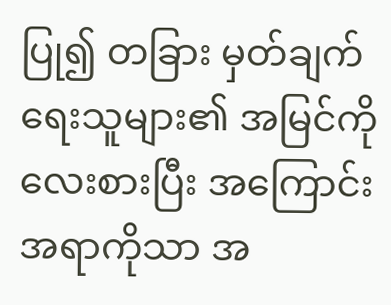ပြု၍ တခြား မှတ်ချက်ရေးသူများ၏ အမြင်ကို လေးစားပြီး အကြောင်းအရာကိုသာ အ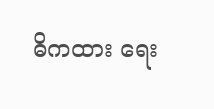ဓိကထား ရေး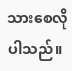သားစေလိုပါသည်။